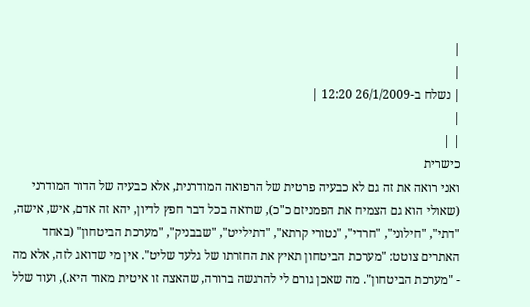|
|
| נשלח ב-26/1/2009 12:20 |
|
| |
כישרית
ואני רואה את זה גם לא כבעיה פרטית של הרפואה המודרנית, אלא כבעיה של הדור המודרני (שאולי הוא גם הצמיח את הפמניזם כ"כ), שרואה בכל דבר חפץ לדיון, יהא זה אדם, איש, אישה, "דתי", "חילוני", "חרדי", "נטורי קרתא", "דתילייט", "שבבניק", "מערכת הביטחון" (באחד האתרים צוטט: "מערכת הביטחון תאיץ את החזרתו של גלעד שליט". אין מי שדואג לזה, אלא מה - "מערכת הביטחון". מה שאכן גורם לי להרגשה ברורה, שהאצה זו איטית מאוד היא.), ועוד שלל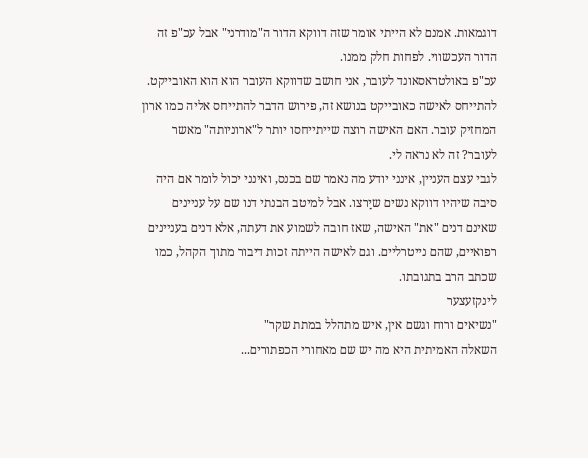דוגמאות. אמנם לא הייתי אומר שזה דווקא הדור ה"מודרני" אבל עכ"פ זה הדור העכשווי. לפחות חלק ממנו.
עכ"פ באולטראסאונד לעובר, אני חושב שדווקא העובר הוא הוא האובייקט. להתייחס לאישה כאובייקט בנושא זה, פירוש הדבר להתייחס אליה כמו ארון המחזיק עובר. האם האישה רוצה שייתייחסו יותר ל"ארוניותה" מאשר לעובר? זה לא נראה לי.
לגבי עצם העניין, אינני יודע מה נאמר שם בכנס, ואינני יכול לומר אם היה סיבה שיהיו דווקא נשים שיַרצו. אבל למיטב הבנתי דנו שם על עניינים שאינם דנים "את" האישה, שאז חובה לשמוע את דעתה, אלא דנים בעניינים רפואיים, שהם נייטרליים. וגם לאישה הייתה זכות דיבור מתוך הקהל, כמו שכתב הרב בתגובתו.
לינקזעצער
"נשיאים ורוח וגשם אין, איש מתהלל במתת שקר"
השאלה האמיתית היא מה יש שם מאחורי הכפתורים...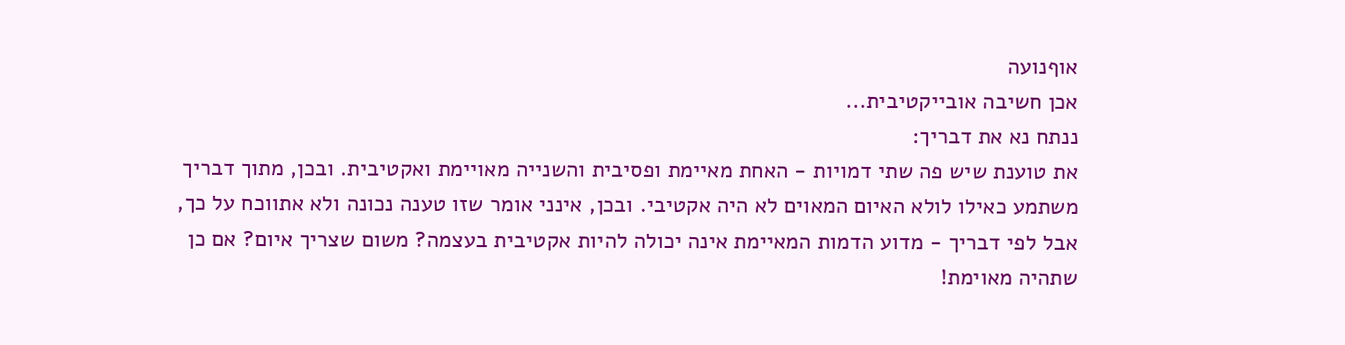אוףנועה
אכן חשיבה אובייקטיבית...
ננתח נא את דבריך:
את טוענת שיש פה שתי דמויות - האחת מאיימת ופסיבית והשנייה מאויימת ואקטיבית. ובכן, מתוך דבריך משתמע כאילו לולא האיום המאוים לא היה אקטיבי. ובכן, אינני אומר שזו טענה נכונה ולא אתווכח על כך, אבל לפי דבריך - מדוע הדמות המאיימת אינה יכולה להיות אקטיבית בעצמה? משום שצריך איום? אם כן שתהיה מאוימת!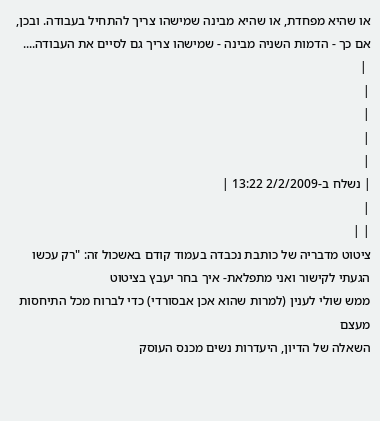או שהיא מפחדת, או שהיא מבינה שמישהו צריך להתחיל בעבודה. ובכן, אם כך - הדמות השניה מבינה - שמישהו צריך גם לסיים את העבודה....
 |
|
|
|
|
| נשלח ב-2/2/2009 13:22 |
|
| |
ציטוט מדבריה של כותבת נכבדה בעמוד קודם באשכול זה: "רק עכשו הגעתי לקישור ואני מתפלאת- איך בחר יעבץ בציטוט
ממש שולי לענין (למרות שהוא אכן אבסורדי) כדי לברוח מכל התיחסות מעצם
השאלה של הדיון, היעדרות נשים מכנס העוסק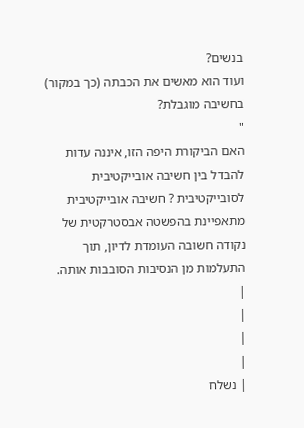בנשים?
ועוד הוא מאשים את הכבתה (כך במקור) בחשיבה מוגבלת?
"
האם הביקורת היפה הזו, איננה עדות להבדל בין חשיבה אובייקטיבית לסובייקטיבית ? חשיבה אובייקטיבית מתאפיינת בהפשטה אבסטרקטית של נקודה חשובה העומדת לדיון, תוך התעלמות מן הנסיבות הסובבות אותה.
|
|
|
|
| נשלח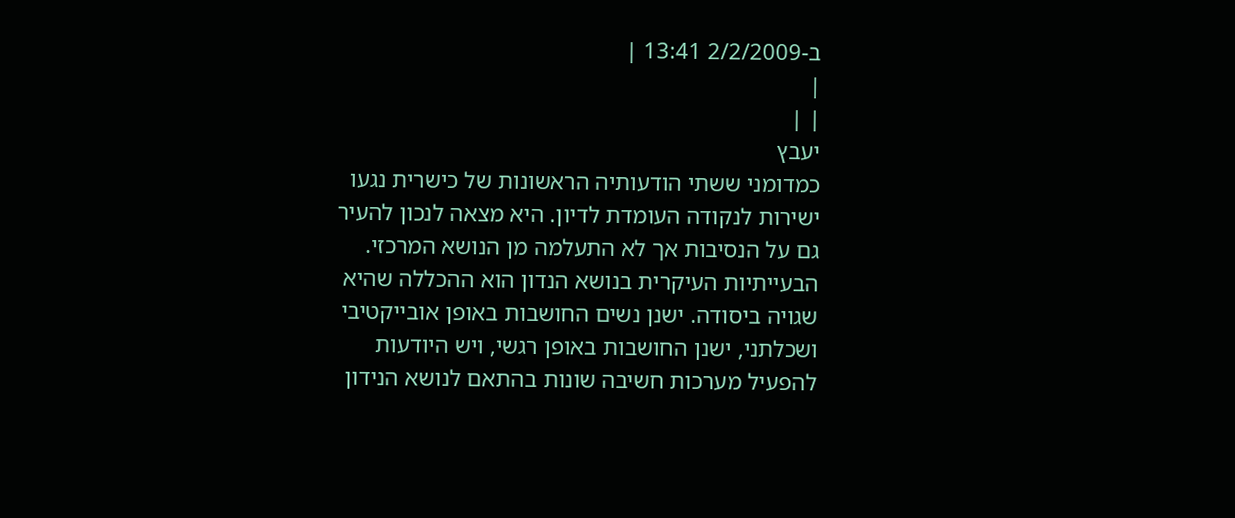ב-2/2/2009 13:41 |
|
| |
יעבץ
כמדומני ששתי הודעותיה הראשונות של כישרית נגעו ישירות לנקודה העומדת לדיון. היא מצאה לנכון להעיר גם על הנסיבות אך לא התעלמה מן הנושא המרכזי.
הבעייתיות העיקרית בנושא הנדון הוא ההכללה שהיא שגויה ביסודה. ישנן נשים החושבות באופן אובייקטיבי ושכלתני, ישנן החושבות באופן רגשי, ויש היודעות להפעיל מערכות חשיבה שונות בהתאם לנושא הנידון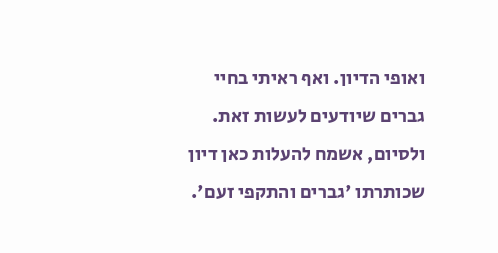ואופי הדיון. ואף ראיתי בחיי גברים שיודעים לעשות זאת.
ולסיום, אשמח להעלות כאן דיון שכותרתו 'גברים והתקפי זעם'.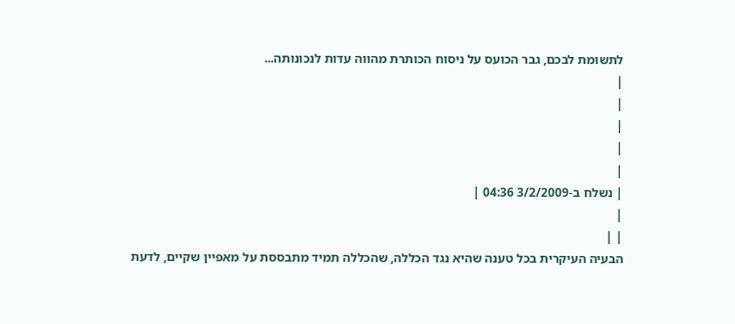לתשומת לבכם, גבר הכועס על ניסוח הכותרת מהווה עדות לנכונותה...
|
|
|
|
|
| נשלח ב-3/2/2009 04:36 |
|
| |
הבעיה העיקרית בכל טענה שהיא נגד הכללה, שהכללה תמיד מתבססת על מאפיין שקיים, לדעת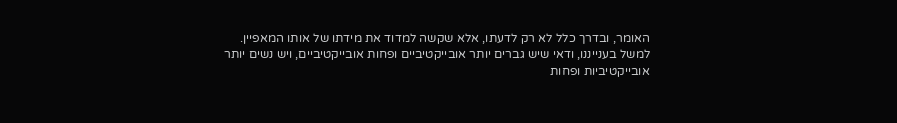האומר, ובדרך כלל לא רק לדעתו, אלא שקשה למדוד את מידתו של אותו המאפיין.
למשל בענייננו, ודאי שיש גברים יותר אובייקטיביים ופחות אובייקטיביים, ויש נשים יותר אובייקטיביות ופחות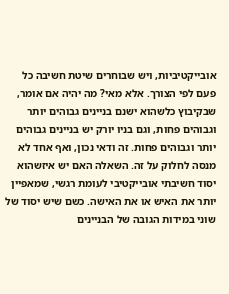אובייקטיביות, ויש שבוחרים שיטת חשיבה כל פעם לפי הצורך. אלא מאי? מה יהיה אם אומר, שבקיבוץ כלשהוא ישנם בניינים גבוהים יותר וגבוהים פחות, וגם בניו יורק יש בניינים גבוהים יותר וגבוהים פחות. זה ודאי נכון, ואף אחד לא מנסה לחלוק על זה. השאלה האם יש איזשהוא יסוד חשיבתי אובייקטיבי לעומת רגשי, שמאפיין יותר את האיש או את האישה. כשם שיש יסוד של שוני במידות הגובה של הבניינים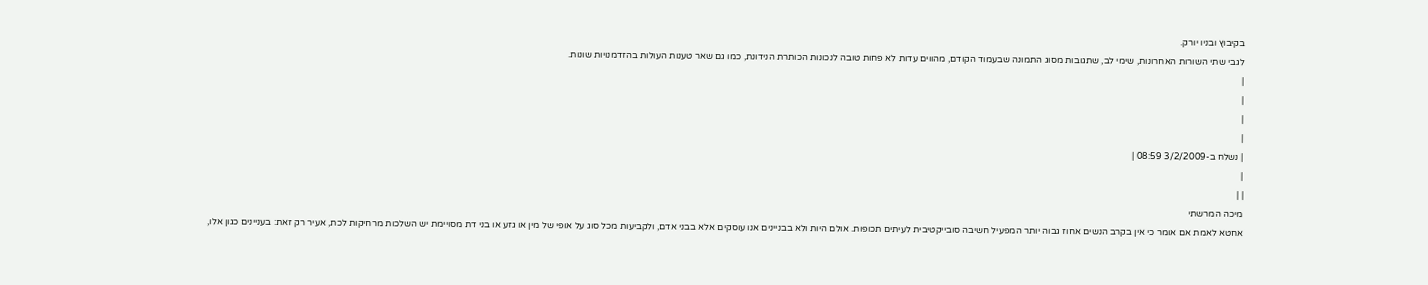בקיבוץ ובניו יורק.
לגבי שתי השורות האחרונות, שימי לב, שתגובות מסוג התמונה שבעמוד הקודם, מהווים עדות לא פחות טובה לנכונות הכותרת הנידונת, כמו גם שאר טענות העולות בהזדמנויות שונות.
|
|
|
|
| נשלח ב-3/2/2009 08:59 |
|
| |
מיכה המרשתי
אחטא לאמת אם אומר כי אין בקרב הנשים אחוז גבוה יותר המפעיל חשיבה סובייקטיבית לעיתים תכופות. אולם היות ולא בבניינים אנו עוסקים אלא בבני אדם, ולקביעות מכל סוג על אופי של מין או גזע או בני דת מסויימת יש השלכות מרחיקות לכת, אעיר רק זאת: בעניינים כגון אלו,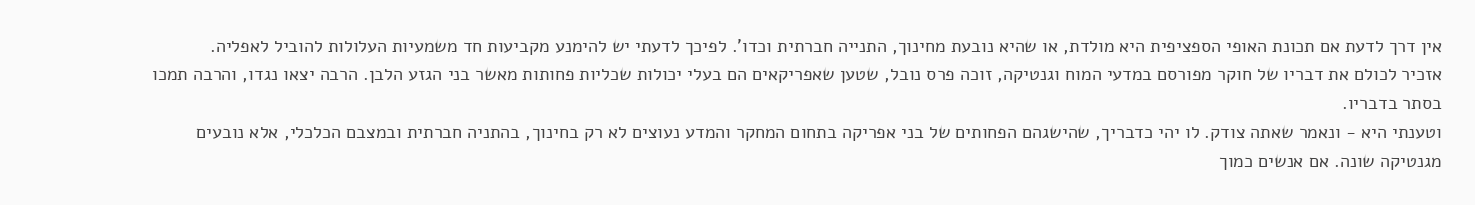אין דרך לדעת אם תכונת האופי הספציפית היא מולדת, או שהיא נובעת מחינוך, התנייה חברתית וכדו'. לפיכך לדעתי יש להימנע מקביעות חד משמעיות העלולות להוביל לאפליה.
אזכיר לכולם את דבריו של חוקר מפורסם במדעי המוח וגנטיקה, זוכה פרס נובל, שטען שאפריקאים הם בעלי יכולות שכליות פחותות מאשר בני הגזע הלבן. הרבה יצאו נגדו, והרבה תמכו בסתר בדבריו.
וטענתי היא - ונאמר שאתה צודק. לו יהי כדבריך, שהישגהם הפחותים של בני אפריקה בתחום המחקר והמדע נעוצים לא רק בחינוך, בהתניה חברתית ובמצבם הכלכלי, אלא נובעים מגנטיקה שונה. אם אנשים כמוך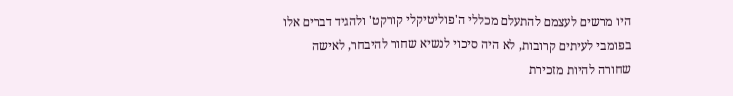היו מרשים לעצמם להתעלם מכללי ה'פוליטיקלי קורקט' ולהגיד דברים אלו בפומבי לעיתים קרובות, לא היה סיכוי לנשיא שחור להיבחר, לאישה שחורה להיות מזכירת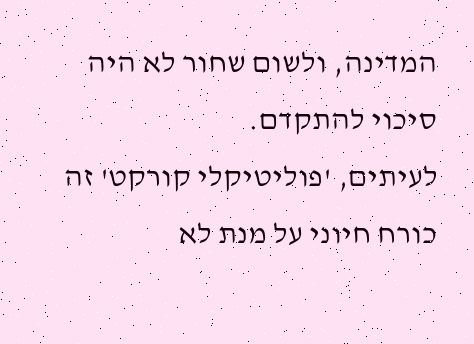המדינה, ולשום שחור לא היה סיכוי להתקדם.
לעיתים, 'פוליטיקלי קורקט' זה כורח חיוני על מנת לא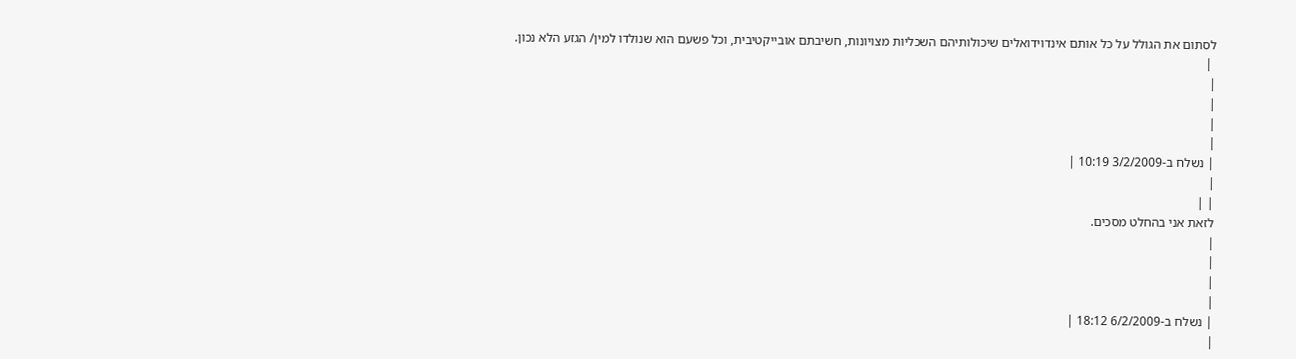לסתום את הגולל על כל אותם אינדוידואלים שיכולותיהם השכליות מצויונות, חשיבתם אובייקטיבית, וכל פשעם הוא שנולדו למין/ הגזע הלא נכון.
 |
|
|
|
|
| נשלח ב-3/2/2009 10:19 |
|
| |
לזאת אני בהחלט מסכים.
|
|
|
|
| נשלח ב-6/2/2009 18:12 |
|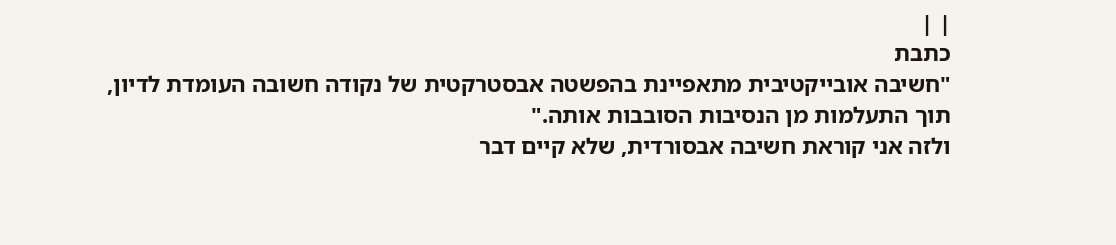| |
כתבת
"חשיבה אובייקטיבית מתאפיינת בהפשטה אבסטרקטית של נקודה חשובה העומדת לדיון, תוך התעלמות מן הנסיבות הסובבות אותה."
ולזה אני קוראת חשיבה אבסורדית, שלא קיים דבר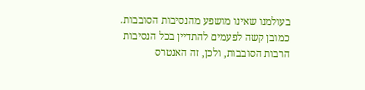בעולמנו שאינו מושפע מהנסיבות הסובבות.
כמובן קשה לפעמים להתדיין בכל הנסיבות הרבות הסובבות, ולכן, זה האנטרס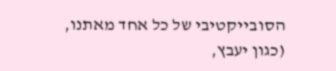הסובייקטיבי של כל אחד מאתנו, (כגון יעבץ,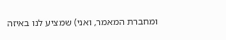ומחברת המאמר, ואני) שמציע לנו באיזה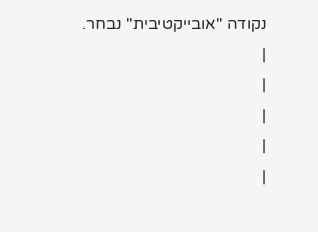נקודה "אובייקטיבית" נבחר.
|
|
|
|
|